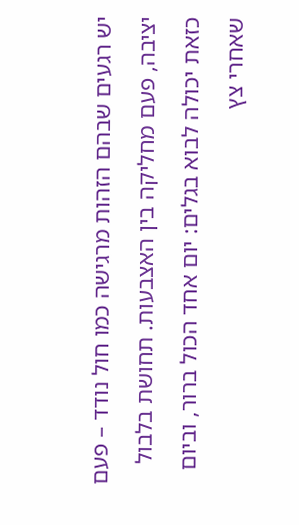יש רגעים שבהם הזהות מרגישה כמו חול נודד – פעם יציבה, פעם מחליקה בין האצבעות. תחושת בלבול כזאת יכולה לבוא בגלים: יום אחד הכול ברור, וביום שאחרי צץ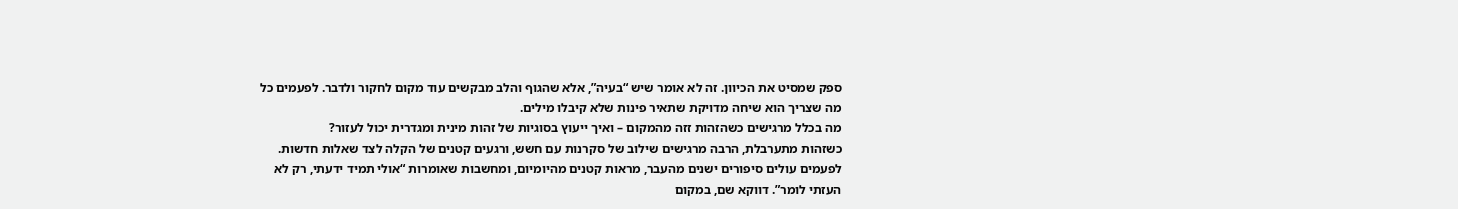ספק שמסיט את הכיוון. זה לא אומר שיש “בעיה”, אלא שהגוף והלב מבקשים עוד מקום לחקור ולדבר. לפעמים כל מה שצריך הוא שיחה מדויקת שתאיר פינות שלא קיבלו מילים.
מה בכלל מרגישים כשהזהות זזה מהמקום – ואיך ייעוץ בסוגיות של זהות מינית ומגדרית יכול לעזור?
כשזהות מתערבלת, הרבה מרגישים שילוב של סקרנות עם חשש, ורגעים קטנים של הקלה לצד שאלות חדשות. לפעמים עולים סיפורים ישנים מהעבר, מראות קטנים מהיומיום, ומחשבות שאומרות “אולי תמיד ידעתי, רק לא העזתי לומר”. דווקא שם, במקום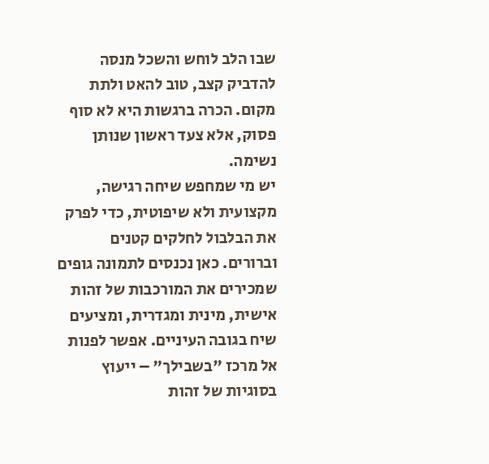שבו הלב לוחש והשכל מנסה להדביק קצב, טוב להאט ולתת מקום. הכרה ברגשות היא לא סוף פסוק, אלא צעד ראשון שנותן נשימה.
יש מי שמחפש שיחה רגישה, מקצועית ולא שיפוטית, כדי לפרק את הבלבול לחלקים קטנים וברורים. כאן נכנסים לתמונה גופים שמכירים את המורכבות של זהות אישית, מינית ומגדרית, ומציעים שיח בגובה העיניים. אפשר לפנות אל מרכז "בשבילך" – ייעוץ בסוגיות של זהות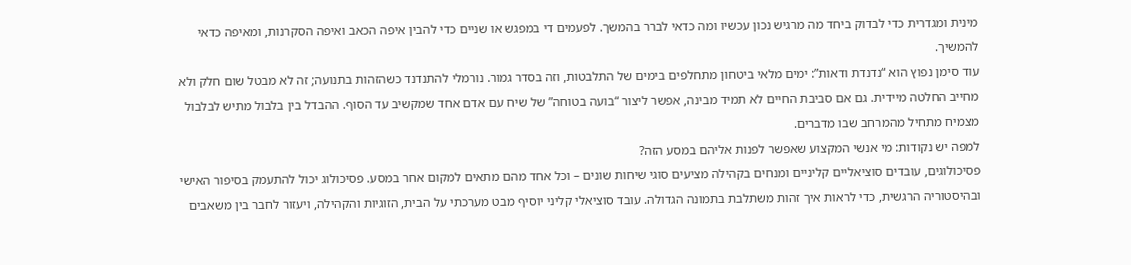מינית ומגדרית כדי לבדוק ביחד מה מרגיש נכון עכשיו ומה כדאי לברר בהמשך. לפעמים די במפגש או שניים כדי להבין איפה הכאב ואיפה הסקרנות, ומאיפה כדאי להמשיך.
עוד סימן נפוץ הוא “נדנדת ודאות”: ימים מלאי ביטחון מתחלפים בימים של התלבטות, וזה בסדר גמור. נורמלי להתנדנד כשהזהות בתנועה; זה לא מבטל שום חלק ולא מחייב החלטה מיידית. גם אם סביבת החיים לא תמיד מבינה, אפשר ליצור “בועה בטוחה” של שיח עם אדם אחד שמקשיב עד הסוף. ההבדל בין בלבול מתיש לבלבול מצמיח מתחיל מהמרחב שבו מדברים.
למפה יש נקודות: מי אנשי המקצוע שאפשר לפנות אליהם במסע הזה?
פסיכולוגים, עובדים סוציאליים קליניים ומנחים בקהילה מציעים סוגי שיחות שונים – וכל אחד מהם מתאים למקום אחר במסע. פסיכולוג יכול להתעמק בסיפור האישי ובהיסטוריה הרגשית, כדי לראות איך זהות משתלבת בתמונה הגדולה. עובד סוציאלי קליני יוסיף מבט מערכתי על הבית, הזוגיות והקהילה, ויעזור לחבר בין משאבים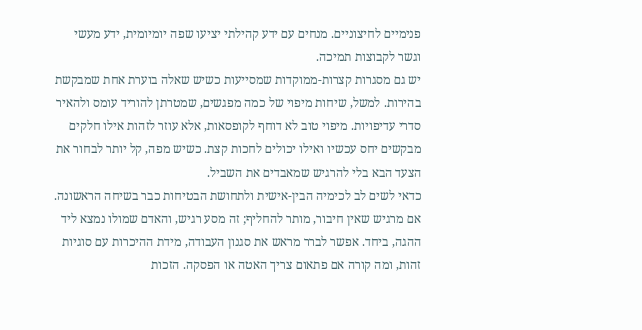פנימיים לחיצוניים. מנחים עם ידע קהילתי יציעו שפה יומיומית, ידע מעשי וגשר לקבוצות תמיכה.
יש גם מסגרות קצרות-ממוקדות שמסייעות כשיש שאלה בוערת אחת שמבקשת בהירות. למשל, שיחות מיפוי של כמה מפגשים, שמטרתן להוריד עומס ולהאיר סדרי עדיפויות. מיפוי טוב לא דוחף לקופסאות, אלא עוזר לזהות אילו חלקים מבקשים יחס עכשיו ואילו יכולים לחכות קצת. כשיש מפה, קל יותר לבחור את הצעד הבא בלי להרגיש שמאבדים את השביל.
כדאי לשים לב לכימיה הבין-אישית ולתחושת הבטיחות כבר בשיחה הראשונה. אם מרגיש שאין חיבור, מותר להחליף; זה מסע רגיש, והאדם שמולו נמצא ליד ההגה, ביחד. אפשר לברר מראש את סגנון העבודה, מידת ההיכרות עם סוגיות זהות, ומה קורה אם פתאום צריך האטה או הפסקה. הזכות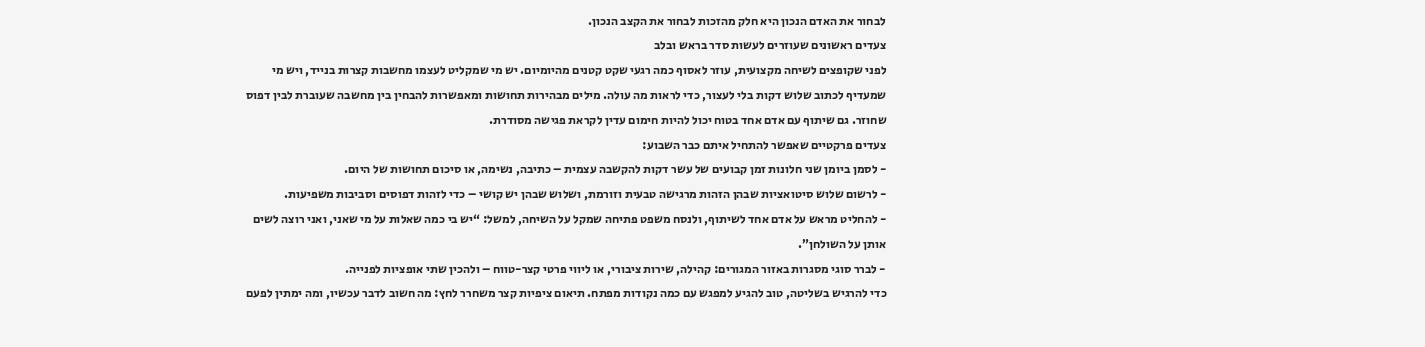לבחור את האדם הנכון היא חלק מהזכות לבחור את הקצב הנכון.
צעדים ראשונים שעוזרים לעשות סדר בראש ובלב
לפני שקופצים לשיחה מקצועית, עוזר לאסוף כמה רגעי שקט קטנים מהיומיום. יש מי שמקליט לעצמו מחשבות קצרות בנייד, ויש מי שמעדיף לכתוב שלוש דקות בלי לעצור, כדי לראות מה עולה. מילים מבהירות תחושות ומאפשרות להבחין בין מחשבה שעוברת לבין דפוס שחוזר. גם שיתוף עם אדם אחד בטוח יכול להיות חימום עדין לקראת פגישה מסודרת.
צעדים פרקטיים שאפשר להתחיל איתם כבר השבוע:
- לסמן ביומן שני חלונות זמן קבועים של עשר דקות להקשבה עצמית – כתיבה, נשימה, או סיכום תחושות של היום.
- לרשום שלוש סיטואציות שבהן הזהות מרגישה טבעית וזורמת, ושלוש שבהן יש קושי – כדי לזהות דפוסים וסביבות משפיעות.
- להחליט מראש על אדם אחד לשיתוף, ולנסח משפט פתיחה שמקל על השיחה, למשל: “יש בי כמה שאלות על מי שאני, ואני רוצה לשים אותן על השולחן”.
- לברר סוגי מסגרות באזור המגורים: קהילה, שירות ציבורי, או ליווי פרטי קצר-טווח – ולהכין שתי אופציות לפנייה.
כדי להרגיש בשליטה, טוב להגיע למפגש עם כמה נקודות מפתח. תיאום ציפיות קצר משחרר לחץ: מה חשוב לדבר עכשיו, ומה ימתין לפעם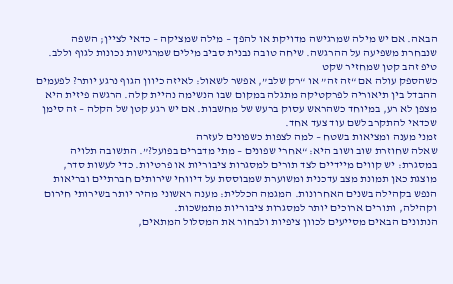הבאה. אם יש מילה שמרגישה מדויקת או להפך – מילה שמציקה – כדאי לציין; השפה שנבחרת משפיעה על ההרגשה. שיחה טובה נבנית סביב מילים שמרגישות נכונות לגוף וללב.
טיפ זהב קטן שמחזיר שקט
כשהספק עולה אם “זה זה” או “רק שלב”, אפשר לשאול: לאיזה כיוון הגוף נרגע יותר? לפעמים ההבדל בין תיאוריה לפרקטיקה מתגלה במקום שבו הנשימה נהיית קלה. הרגשה פיזית היא מצפן לא רע, במיוחד כשהראש עסוק ברעש של מחשבות. אם יש רגע קטן של הקלה – זה סימן שכדאי להתקרב לשם עוד צעד אחד.
זמני מענה ומציאות בשטח – למה לצפות כשפונים לעזרה
שאלה שחוזרת שוב ושוב היא: “אחרי שפונים – מתי מדברים בפועל?”. התשובה תלויה במסגרת: יש קווים מיידיים לצד תורים למסגרות ציבוריות או פרטיות. כדי לעשות סדר, מוצגת כאן תמונת מצב עדכנית ומשוערת שמבוססת על דיווחי שירותים חברתיים ובריאות הנפש בקהילה בשנים האחרונות. המגמה הכללית: מענה ראשוני מהיר יותר בשירותי חירום וקהילה, ותורים ארוכים יותר למסגרות ציבוריות מתמשכות.
הנתונים הבאים מסייעים לכוון ציפיות ולבחור את המסלול המתאים,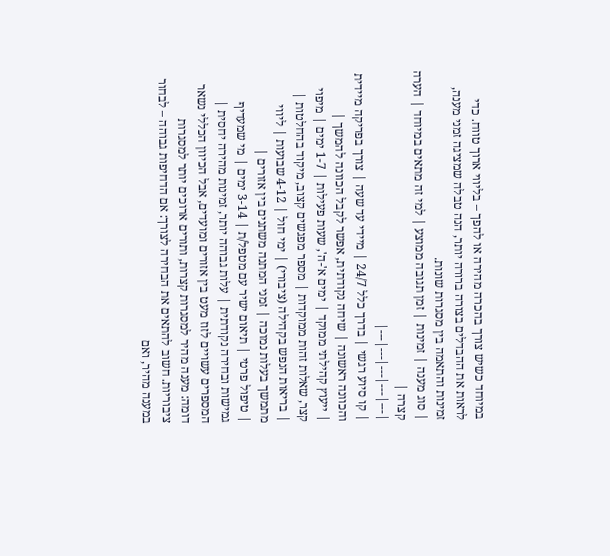במיוחד כשיש צורך בהכרה מהירה או להפך – בליווי ארוך טווח. כדי לראות את ההבדלים בצורה ברורה יותר, הנה טבלה שמציגה זמני מענה, זמינות והתאמה בין מסגרות שונות.
| סוג מענה | זמינות | זמן תגובה ממוצע | למי זה מתאים במיוחד | הערה קצרה |
|---|---|---|---|---|
| קו סיוע רגשי | בדרך כלל 24/7 | מיידי עד שעה | צורך בפריקה מיידית והכוונה ראשונה | שיחה נקודתית, אפשר לקבל הכוונה להמשך |
| ייעוץ קהילתי ממוקד | ימים א'-ה', שעות פעילות | 1-7 ימים | מיפוי קצר, שאלות זהות ממוקדות | מספר מפגשים קצוב, מיקוד בהחלטות |
| בריאות הנפש בקהילה (ציבורי) | ימי חול | 4-12 שבועות | ליווי מתמשך בעלות נמוכה | זמני המתנה משתנים בין אזורים |
| טיפול פרטי | תיאום ישיר עם מטפל/ת | 3-14 ימים | מי שמעדיף גמישות ובחירה נקודתית | עלות גבוהה יותר, זמינות מהירה יחסית |
המספרים עשויים לזוז מעט בין אזורים ומועדים, אבל הכיוון הכללי נשאר דומה: מענה מהיר למסגרות קצרות, ותורים ארוכים יותר למסגרות ציבוריות. חשוב להתאים את הבחירה לצורך: אם הדחיפות גבוהה – לבחור במענה מהיר, ואם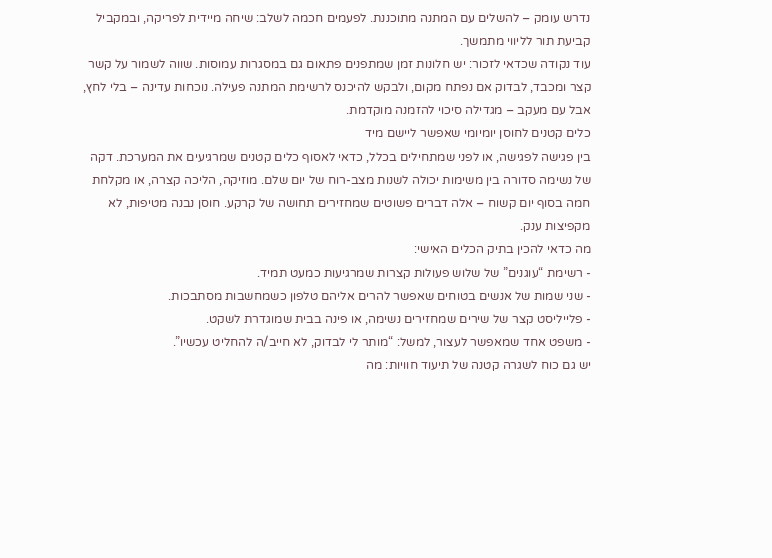נדרש עומק – להשלים עם המתנה מתוכננת. לפעמים חכמה לשלב: שיחה מיידית לפריקה, ובמקביל קביעת תור לליווי מתמשך.
עוד נקודה שכדאי לזכור: יש חלונות זמן שמתפנים פתאום גם במסגרות עמוסות. שווה לשמור על קשר קצר ומכבד, לבדוק אם נפתח מקום, ולבקש להיכנס לרשימת המתנה פעילה. נוכחות עדינה – בלי לחץ, אבל עם מעקב – מגדילה סיכוי להזמנה מוקדמת.
כלים קטנים לחוסן יומיומי שאפשר ליישם מיד
בין פגישה לפגישה, או לפני שמתחילים בכלל, כדאי לאסוף כלים קטנים שמרגיעים את המערכת. דקה של נשימה סדורה בין משימות יכולה לשנות מצב-רוח של יום שלם. מוזיקה, הליכה קצרה, או מקלחת חמה בסוף יום קשוח – אלה דברים פשוטים שמחזירים תחושה של קרקע. חוסן נבנה מטיפות, לא מקפיצות ענק.
מה כדאי להכין בתיק הכלים האישי:
- רשימת “עוגנים” של שלוש פעולות קצרות שמרגיעות כמעט תמיד.
- שני שמות של אנשים בטוחים שאפשר להרים אליהם טלפון כשמחשבות מסתבכות.
- פלייליסט קצר של שירים שמחזירים נשימה, או פינה בבית שמוגדרת לשקט.
- משפט אחד שמאפשר לעצור, למשל: “מותר לי לבדוק, לא חייב/ה להחליט עכשיו”.
יש גם כוח לשגרה קטנה של תיעוד חוויות: מה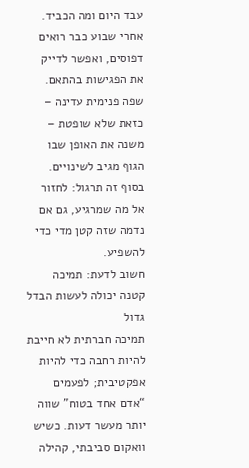עבד היום ומה הכביד. אחרי שבוע כבר רואים דפוסים, ואפשר לדייק את הפגישות בהתאם. שפה פנימית עדינה – כזאת שלא שופטת – משנה את האופן שבו הגוף מגיב לשינויים. בסוף זה תרגול: לחזור אל מה שמרגיע, גם אם נדמה שזה קטן מדי כדי להשפיע.
חשוב לדעת: תמיכה קטנה יכולה לעשות הבדל גדול
תמיכה חברתית לא חייבת להיות רחבה כדי להיות אפקטיבית; לפעמים “אדם אחד בטוח” שווה יותר מעשר דעות. כשיש וואקום סביבתי, קהילה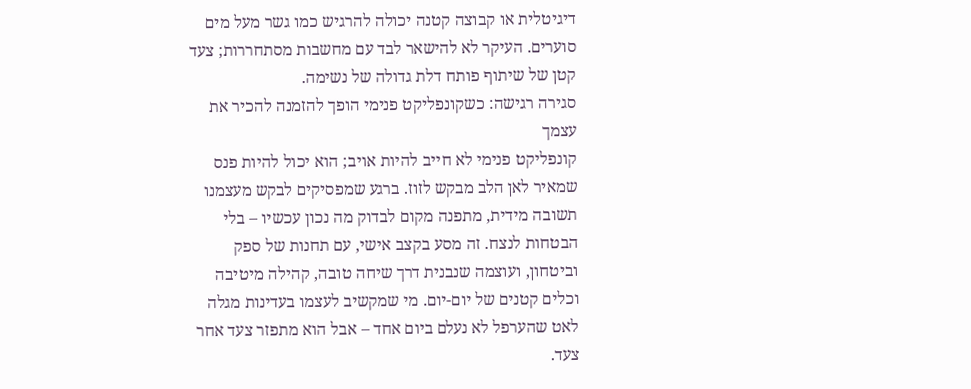דיגיטלית או קבוצה קטנה יכולה להרגיש כמו גשר מעל מים סוערים. העיקר לא להישאר לבד עם מחשבות מסתחררות; צעד קטן של שיתוף פותח דלת גדולה של נשימה.
סגירה רגישה: כשקונפליקט פנימי הופך להזמנה להכיר את עצמך
קונפליקט פנימי לא חייב להיות אויב; הוא יכול להיות פנס שמאיר לאן הלב מבקש לזוז. ברגע שמפסיקים לבקש מעצמנו תשובה מידית, מתפנה מקום לבדוק מה נכון עכשיו – בלי הבטחות לנצח. זה מסע בקצב אישי, עם תחנות של ספק וביטחון, ועוצמה שנבנית דרך שיחה טובה, קהילה מיטיבה וכלים קטנים של יום-יום. מי שמקשיב לעצמו בעדינות מגלה לאט שהערפל לא נעלם ביום אחד – אבל הוא מתפזר צעד אחר צעד.